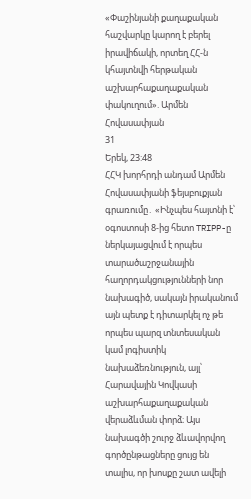«Փաշինյանի քաղաքական հաշվարկը կարող է բերել իրավիճակի, որտեղ ՀՀ-ն կհայտնվի հերթական աշխարհաքաղաքական փակուղում». Արմեն Հովասափյան
31
Երեկ, 23:48
ՀՀԿ խորհրդի անդամ Արմեն Հովասափյանի ֆեյսբուքյան գրառումը․ «Ինչպես հայտնի է՝ օգոստոսի 8-ից հետո TRIPP-ը ներկայացվում է որպես տարածաշրջանային հաղորդակցությունների նոր նախագիծ, սակայն իրականում այն պետք է դիտարկել ոչ թե որպես պարզ տնտեսական կամ լոգիստիկ նախաձեռնություն, այլ՝ Հարավային Կովկասի աշխարհաքաղաքական վերաձևման փորձ։ Այս նախագծի շուրջ ձևավորվող գործընթացները ցույց են տալիս, որ խոսքը շատ ավելի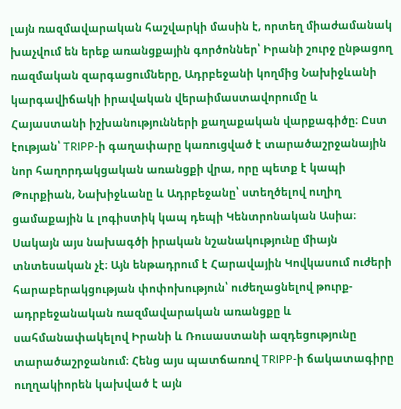լայն ռազմավարական հաշվարկի մասին է, որտեղ միաժամանակ խաչվում են երեք առանցքային գործոններ՝ Իրանի շուրջ ընթացող ռազմական զարգացումները, Ադրբեջանի կողմից Նախիջևանի կարգավիճակի իրավական վերաիմաստավորումը և Հայաստանի իշխանությունների քաղաքական վարքագիծը։ Ըստ էության՝ TRIPP-ի գաղափարը կառուցված է տարածաշրջանային նոր հաղորդակցական առանցքի վրա, որը պետք է կապի Թուրքիան, Նախիջևանը և Ադրբեջանը՝ ստեղծելով ուղիղ ցամաքային և լոգիստիկ կապ դեպի Կենտրոնական Ասիա։ Սակայն այս նախագծի իրական նշանակությունը միայն տնտեսական չէ։ Այն ենթադրում է Հարավային Կովկասում ուժերի հարաբերակցության փոփոխություն՝ ուժեղացնելով թուրք-ադրբեջանական ռազմավարական առանցքը և սահմանափակելով Իրանի և Ռուսաստանի ազդեցությունը տարածաշրջանում։ Հենց այս պատճառով TRIPP-ի ճակատագիրը ուղղակիորեն կախված է այն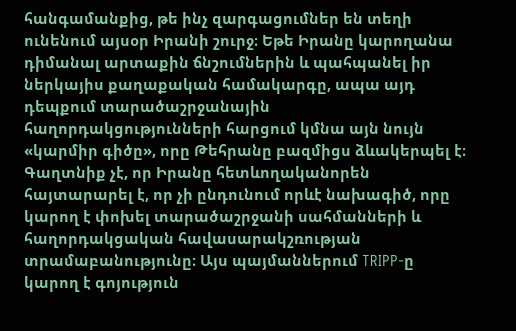հանգամանքից, թե ինչ զարգացումներ են տեղի ունենում այսօր Իրանի շուրջ։ Եթե Իրանը կարողանա դիմանալ արտաքին ճնշումներին և պահպանել իր ներկայիս քաղաքական համակարգը, ապա այդ դեպքում տարածաշրջանային հաղորդակցությունների հարցում կմնա այն նույն «կարմիր գիծը», որը Թեհրանը բազմիցս ձևակերպել է։ Գաղտնիք չէ, որ Իրանը հետևողականորեն հայտարարել է, որ չի ընդունում որևէ նախագիծ, որը կարող է փոխել տարածաշրջանի սահմանների և հաղորդակցական հավասարակշռության տրամաբանությունը։ Այս պայմաններում TRIPP-ը կարող է գոյություն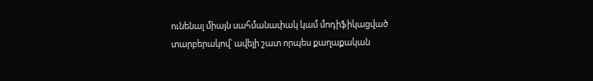ունենալ միայն սահմանափակ կամ մոդիֆիկացված տարբերակով՝ ավելի շատ որպես քաղաքական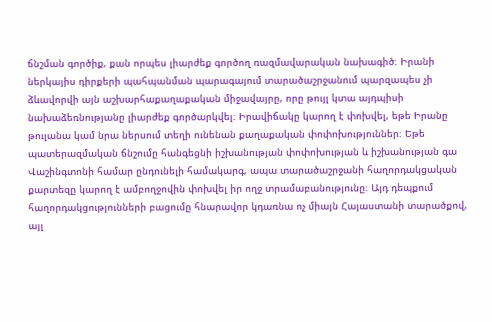ճնշման գործիք, քան որպես լիարժեք գործող ռազմավարական նախագիծ։ Իրանի ներկայիս դիրքերի պահպանման պարագայում տարածաշրջանում պարզապես չի ձևավորվի այն աշխարհաքաղաքական միջավայրը, որը թույլ կտա այդպիսի նախաձեռնությանը լիարժեք գործարկվել։ Իրավիճակը կարող է փոխվել, եթե Իրանը թուլանա կամ նրա ներսում տեղի ունենան քաղաքական փոփոխություններ։ Եթե պատերազմական ճնշումը հանգեցնի իշխանության փոփոխության և իշխանության գա Վաշինգտոնի համար ընդունելի համակարգ, ապա տարածաշրջանի հաղորդակցական քարտեզը կարող է ամբողջովին փոխվել իր ողջ տրամաբանությունը։ Այդ դեպքում հաղորդակցությունների բացումը հնարավոր կդառնա ոչ միայն Հայաստանի տարածքով, այլ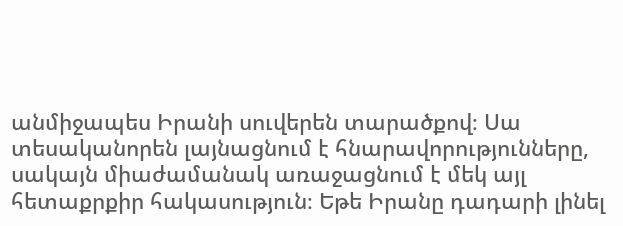անմիջապես Իրանի սուվերեն տարածքով։ Սա տեսականորեն լայնացնում է հնարավորությունները, սակայն միաժամանակ առաջացնում է մեկ այլ հետաքրքիր հակասություն։ Եթե Իրանը դադարի լինել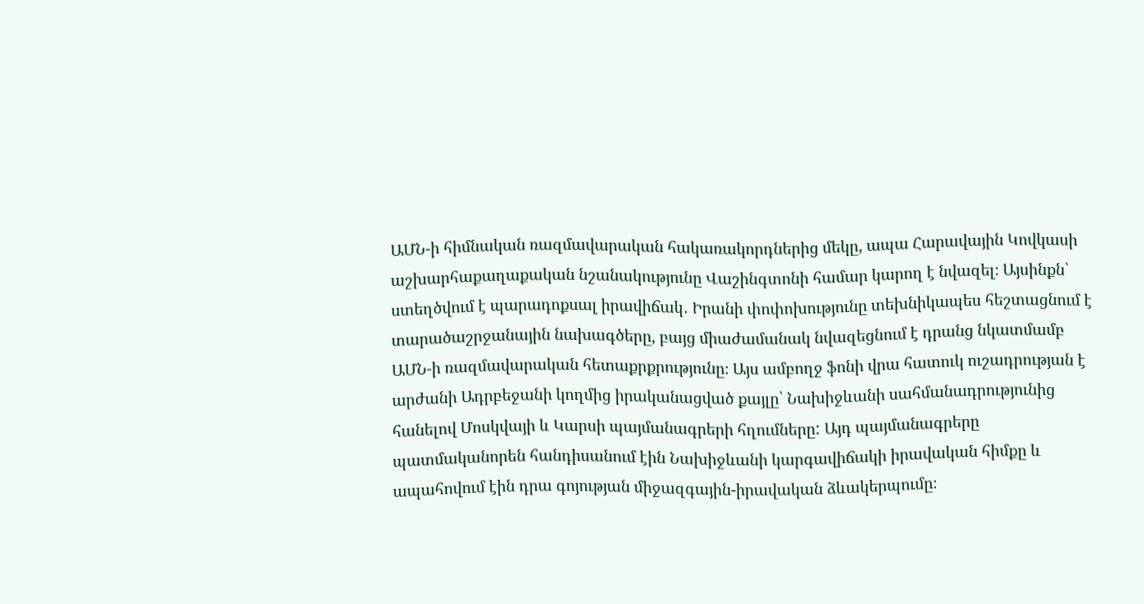ԱՄՆ-ի հիմնական ռազմավարական հակառակորդներից մեկը, ապա Հարավային Կովկասի աշխարհաքաղաքական նշանակությունը Վաշինգտոնի համար կարող է նվազել։ Այսինքն՝ ստեղծվում է պարադոքսալ իրավիճակ․ Իրանի փոփոխությունը տեխնիկապես հեշտացնում է տարածաշրջանային նախագծերը, բայց միաժամանակ նվազեցնում է դրանց նկատմամբ ԱՄՆ-ի ռազմավարական հետաքրքրությունը։ Այս ամբողջ ֆոնի վրա հատուկ ուշադրության է արժանի Ադրբեջանի կողմից իրականացված քայլը՝ Նախիջևանի սահմանադրությունից հանելով Մոսկվայի և Կարսի պայմանագրերի հղումները: Այդ պայմանագրերը պատմականորեն հանդիսանում էին Նախիջևանի կարգավիճակի իրավական հիմքը և ապահովում էին դրա գոյության միջազգային-իրավական ձևակերպումը։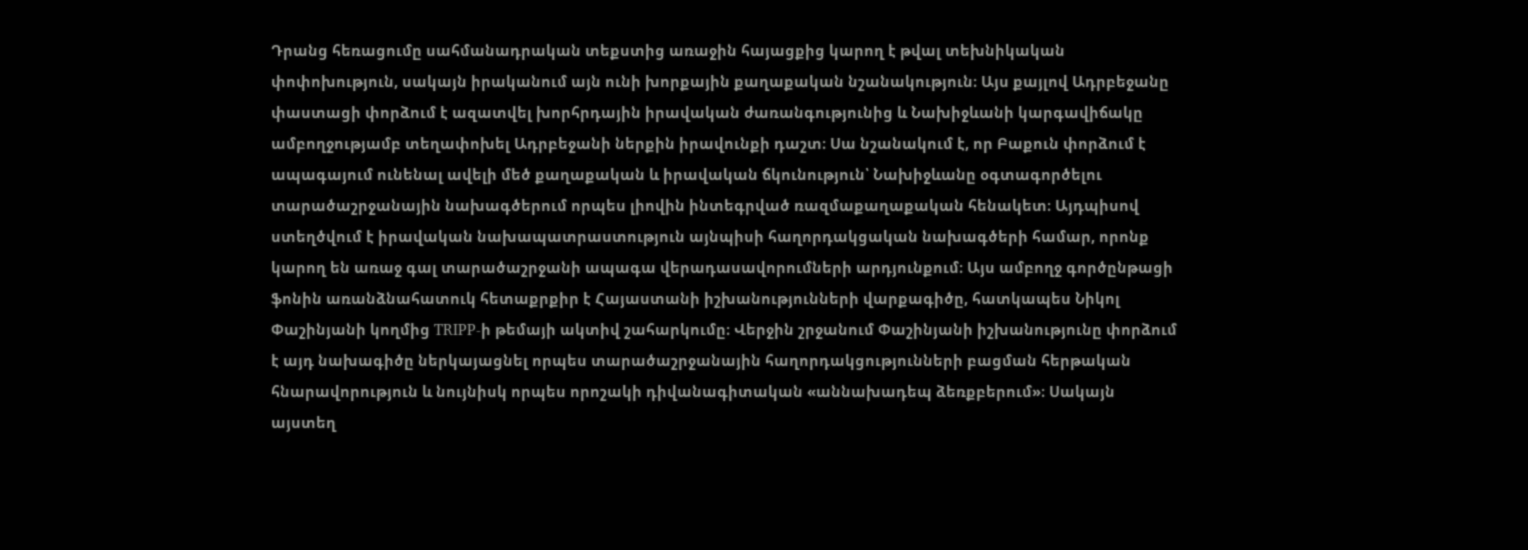Դրանց հեռացումը սահմանադրական տեքստից առաջին հայացքից կարող է թվալ տեխնիկական փոփոխություն, սակայն իրականում այն ունի խորքային քաղաքական նշանակություն։ Այս քայլով Ադրբեջանը փաստացի փորձում է ազատվել խորհրդային իրավական ժառանգությունից և Նախիջևանի կարգավիճակը ամբողջությամբ տեղափոխել Ադրբեջանի ներքին իրավունքի դաշտ։ Սա նշանակում է, որ Բաքուն փորձում է ապագայում ունենալ ավելի մեծ քաղաքական և իրավական ճկունություն՝ Նախիջևանը օգտագործելու տարածաշրջանային նախագծերում որպես լիովին ինտեգրված ռազմաքաղաքական հենակետ։ Այդպիսով ստեղծվում է իրավական նախապատրաստություն այնպիսի հաղորդակցական նախագծերի համար, որոնք կարող են առաջ գալ տարածաշրջանի ապագա վերադասավորումների արդյունքում։ Այս ամբողջ գործընթացի ֆոնին առանձնահատուկ հետաքրքիր է Հայաստանի իշխանությունների վարքագիծը, հատկապես Նիկոլ Փաշինյանի կողմից TRIPP-ի թեմայի ակտիվ շահարկումը։ Վերջին շրջանում Փաշինյանի իշխանությունը փորձում է այդ նախագիծը ներկայացնել որպես տարածաշրջանային հաղորդակցությունների բացման հերթական հնարավորություն և նույնիսկ որպես որոշակի դիվանագիտական «աննախադեպ ձեռքբերում»։ Սակայն այստեղ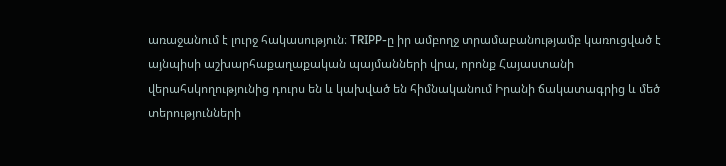առաջանում է լուրջ հակասություն։ TRIPP-ը իր ամբողջ տրամաբանությամբ կառուցված է այնպիսի աշխարհաքաղաքական պայմանների վրա, որոնք Հայաստանի վերահսկողությունից դուրս են և կախված են հիմնականում Իրանի ճակատագրից և մեծ տերությունների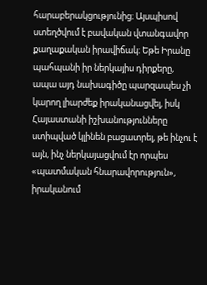հարաբերակցությունից։ Այսպիսով ստեղծվում է բավական վտանգավոր քաղաքական իրավիճակ։ Եթե Իրանը պահպանի իր ներկայիս դիրքերը, ապա այդ նախագիծը պարզապես չի կարող լիարժեք իրականացվել, իսկ Հայաստանի իշխանությունները ստիպված կլինեն բացատրել, թե ինչու է այն, ինչ ներկայացվում էր որպես «պատմական հնարավորություն», իրականում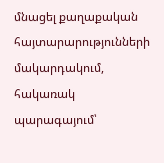մնացել քաղաքական հայտարարությունների մակարդակում, հակառակ պարագայում՝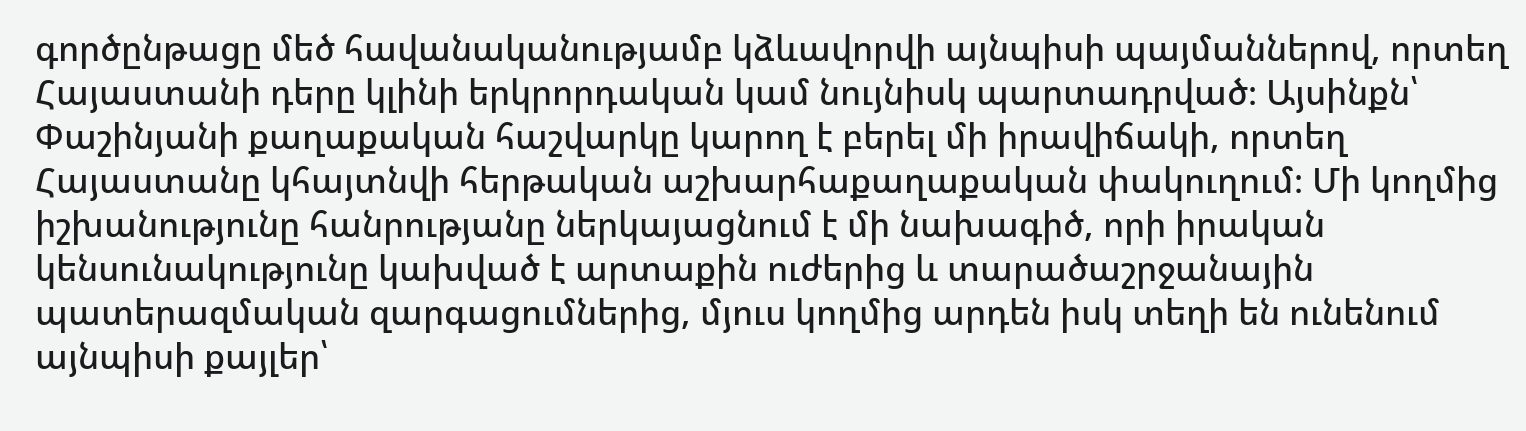գործընթացը մեծ հավանականությամբ կձևավորվի այնպիսի պայմաններով, որտեղ Հայաստանի դերը կլինի երկրորդական կամ նույնիսկ պարտադրված։ Այսինքն՝ Փաշինյանի քաղաքական հաշվարկը կարող է բերել մի իրավիճակի, որտեղ Հայաստանը կհայտնվի հերթական աշխարհաքաղաքական փակուղում։ Մի կողմից իշխանությունը հանրությանը ներկայացնում է մի նախագիծ, որի իրական կենսունակությունը կախված է արտաքին ուժերից և տարածաշրջանային պատերազմական զարգացումներից, մյուս կողմից արդեն իսկ տեղի են ունենում այնպիսի քայլեր՝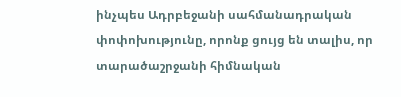ինչպես Ադրբեջանի սահմանադրական փոփոխությունը, որոնք ցույց են տալիս, որ տարածաշրջանի հիմնական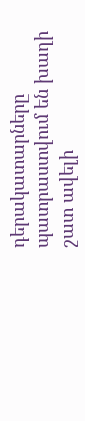դերակատարները պատրաստվում են խաղի շատ ավելի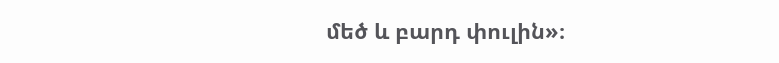մեծ և բարդ փուլին»։